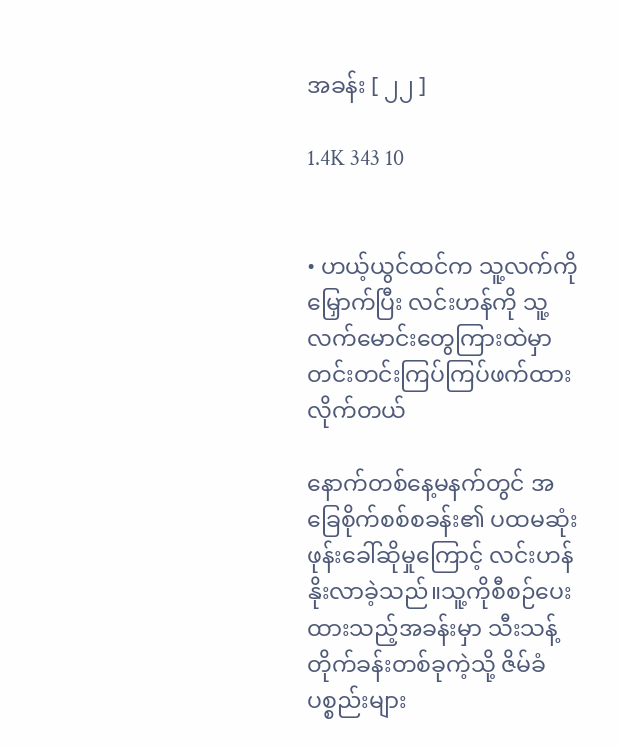အခန်း [ ၂၂ ]

1.4K 343 10


• ဟယ့်ယွင်ထင်က သူ့လက်ကိုမြှောက်ပြီး လင်းဟန်ကို သူ့လက်မောင်းတွေကြားထဲမှာ တင်းတင်းကြပ်ကြပ်ဖက်ထားလိုက်တယ်

နောက်တစ်နေ့မနက်တွင် အခြေစိုက်စစ်စခန်း၏ ပထမဆုံးဖုန်းခေါ်ဆိုမှုကြောင့် လင်းဟန်နိုးလာခဲ့သည်။သူ့ကိုစီစဉ်ပေးထားသည့်အခန်းမှာ သီးသန့်တိုက်ခန်းတစ်ခုကဲ့သို့ ဇိမ်ခံပစ္စည်းများ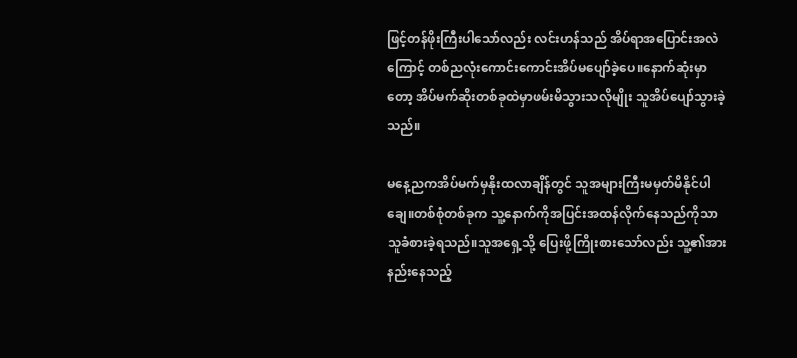ဖြင့်တန်ဖိုးကြီးပါသော်လည်း လင်းဟန်သည် အိပ်ရာ‌အပြောင်းအလဲကြောင့် တစ်ညလုံးကောင်းကောင်းအိပ်မပျော်ခဲ့ပေ။နောက်ဆုံးမှာတော့ အိပ်မက်ဆိုးတစ်ခုထဲမှာဖမ်းမိသွားသလိုမျိုး သူအိပ်ပျော်သွားခဲ့သည်။

မနေ့ညကအိပ်မက်မှနိုးထလာချိန်တွင် သူအများကြီးမမှတ်မိနိုင်ပါချေ။တစ်စုံတစ်ခုက သူ့နောက်ကိုအပြင်းအထန်လိုက်နေသည်ကိုသာ သူခံစားခဲ့ရသည်။သူအရှေ့သို့ ပြေးဖို့ကြိုးစားသော်လည်း သူ့၏အားနည်းနေသည့်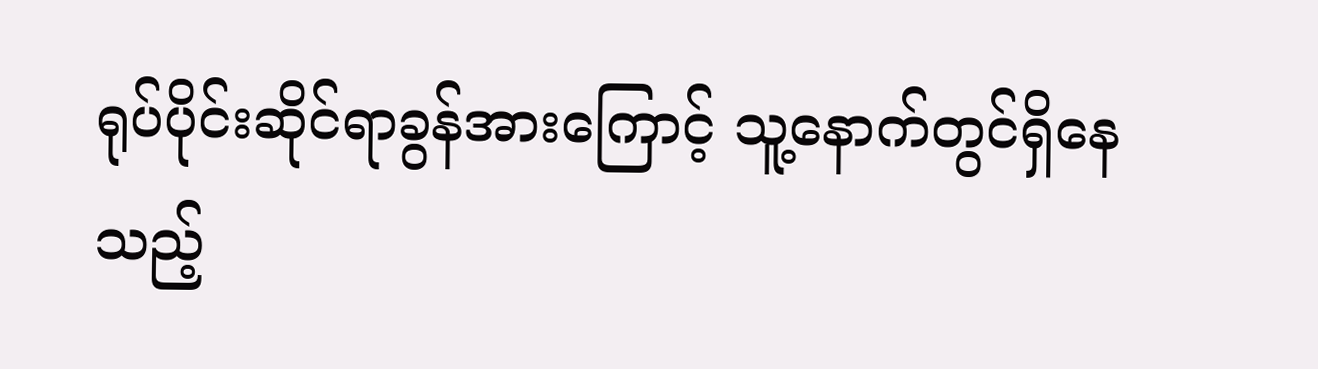ရုပ်ပိုင်းဆိုင်ရာခွန်အားကြောင့် သူ့နောက်တွင်ရှိနေသည့်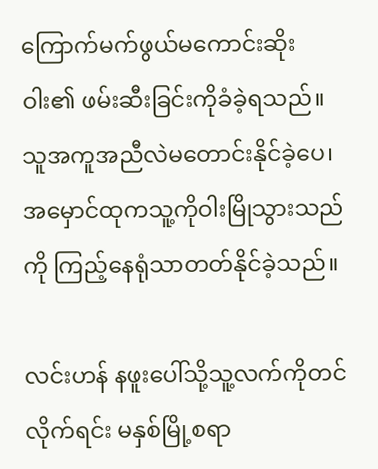ကြောက်မက်ဖွယ်မကောင်းဆိုးဝါး၏ ဖမ်းဆီးခြင်းကိုခံခဲ့ရသည်။သူအကူအညီလဲမတောင်းနိုင်ခဲ့ပေ၊ အမှောင်ထုကသူ့ကိုဝါးမြိုသွားသည်ကို ကြည့်နေရုံသာတတ်နိုင်ခဲ့သည်။

လင်းဟန် နဖူးပေါ်သို့သူ့လက်ကိုတင်လိုက်ရင်း မနှစ်မြို့စရာ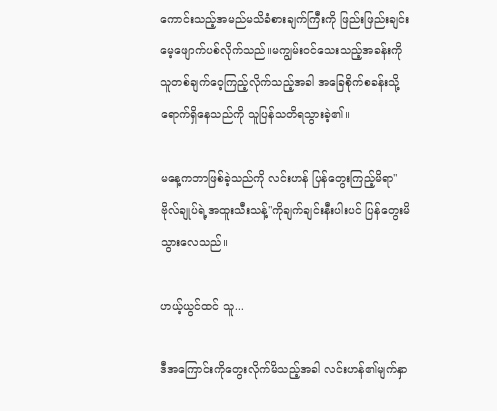ကောင်းသည့်အမည်မသိခံစားချက်ကြီးကို ဖြည်းဖြည်းချင်းမေ့ဖျောက်ပစ်လိုက်သည်။မကျွမ်းဝင်သေးသည့်အခန်းကို သူတစ်ချက်ဝေ့ကြည့်လိုက်သည့်အခါ အခြေစိုက်စခန်းသို့ရောက်ရှိနေသည်ကို သူပြန်သတိရသွားခဲ့၏။

မနေ့ကဘာဖြစ်ခဲ့သည်ကို လင်းဟန် ပြန်တွေးကြည့်မိရာ"ဗိုလ်ချုပ်ရဲ့အထူးသီးသန့်"ကိုချက်ချင်းနီးပါးပင် ပြန်တွေးမိသွားလေသည်။

ဟယ့်ယွင်ထင် သူ...

ဒီအကြောင်းကိုတွေးလိုက်မိသည့်အခါ လင်းဟန်၏မျက်နှာ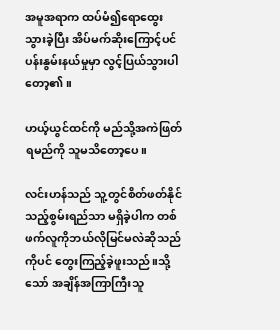အမူအရာက ထပ်မံ၍ရောထွေးသွားခဲ့ပြီး အိပ်မက်ဆိုးကြောင့်ပင်ပန်းနွမ်းနယ်မှုမှာ လွင့်ပြယ်သွားပါတော့၏။

ဟယ့်ယွင်ထင်ကို မည်သို့အကဲဖြတ်ရမည်ကို သူမသိတော့ပေ။

လင်းဟန်သည် သူ့တွင်စိတ်ဖတ်နိုင်သည့်စွမ်းရည်သာ မရှိခဲ့ပါက တစ်ဖက်လူကိုဘယ်လိုမြင်မလဲဆိုသည်ကိုပင် တွေးကြည့်ခဲ့ဖူးသည်။သို့သော် အချိန်အကြာကြီးသူ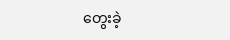တွေးခဲ့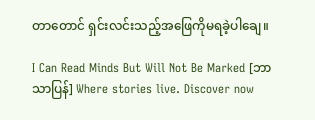တာတောင် ရှင်းလင်းသည့်အဖြေကိုမရခဲ့ပါချေ။

I Can Read Minds But Will Not Be Marked [ဘာသာပြန်] Where stories live. Discover now